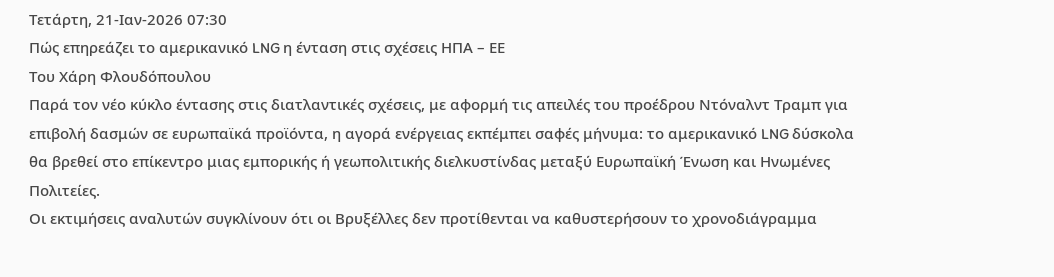Τετάρτη, 21-Ιαν-2026 07:30
Πώς επηρεάζει το αμερικανικό LNG η ένταση στις σχέσεις ΗΠΑ – ΕΕ
Του Χάρη Φλουδόπουλου
Παρά τον νέο κύκλο έντασης στις διατλαντικές σχέσεις, με αφορμή τις απειλές του προέδρου Ντόναλντ Τραμπ για επιβολή δασμών σε ευρωπαϊκά προϊόντα, η αγορά ενέργειας εκπέμπει σαφές μήνυμα: το αμερικανικό LNG δύσκολα θα βρεθεί στο επίκεντρο μιας εμπορικής ή γεωπολιτικής διελκυστίνδας μεταξύ Ευρωπαϊκή Ένωση και Ηνωμένες Πολιτείες.
Οι εκτιμήσεις αναλυτών συγκλίνουν ότι οι Βρυξέλλες δεν προτίθενται να καθυστερήσουν το χρονοδιάγραμμα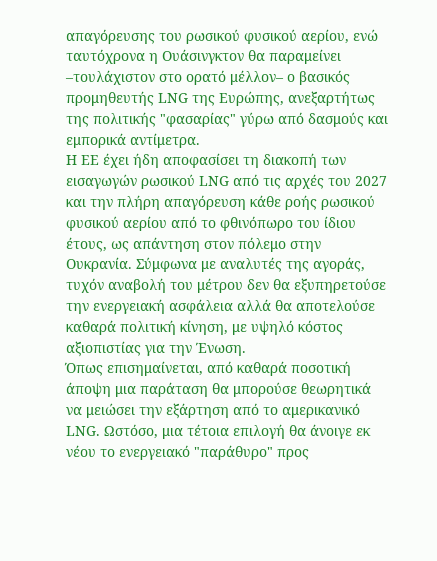απαγόρευσης του ρωσικού φυσικού αερίου, ενώ ταυτόχρονα η Ουάσινγκτον θα παραμείνει –τουλάχιστον στο ορατό μέλλον– ο βασικός προμηθευτής LNG της Ευρώπης, ανεξαρτήτως της πολιτικής "φασαρίας" γύρω από δασμούς και εμπορικά αντίμετρα.
Η ΕΕ έχει ήδη αποφασίσει τη διακοπή των εισαγωγών ρωσικού LNG από τις αρχές του 2027 και την πλήρη απαγόρευση κάθε ροής ρωσικού φυσικού αερίου από το φθινόπωρο του ίδιου έτους, ως απάντηση στον πόλεμο στην Ουκρανία. Σύμφωνα με αναλυτές της αγοράς, τυχόν αναβολή του μέτρου δεν θα εξυπηρετούσε την ενεργειακή ασφάλεια αλλά θα αποτελούσε καθαρά πολιτική κίνηση, με υψηλό κόστος αξιοπιστίας για την Ένωση.
Όπως επισημαίνεται, από καθαρά ποσοτική άποψη μια παράταση θα μπορούσε θεωρητικά να μειώσει την εξάρτηση από το αμερικανικό LNG. Ωστόσο, μια τέτοια επιλογή θα άνοιγε εκ νέου το ενεργειακό "παράθυρο" προς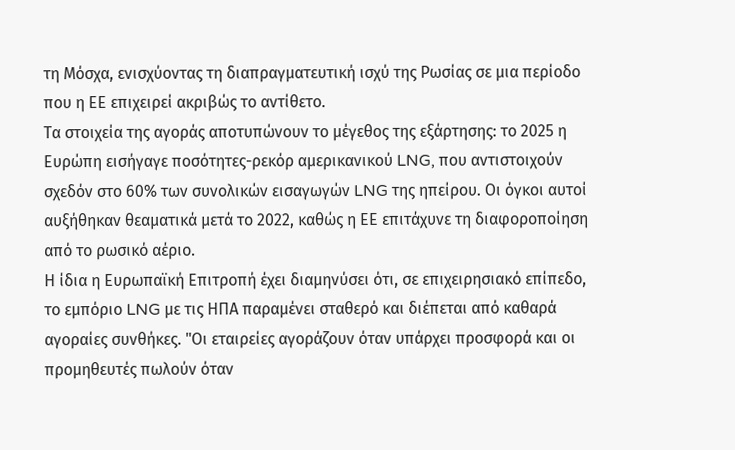τη Μόσχα, ενισχύοντας τη διαπραγματευτική ισχύ της Ρωσίας σε μια περίοδο που η ΕΕ επιχειρεί ακριβώς το αντίθετο.
Τα στοιχεία της αγοράς αποτυπώνουν το μέγεθος της εξάρτησης: το 2025 η Ευρώπη εισήγαγε ποσότητες-ρεκόρ αμερικανικού LNG, που αντιστοιχούν σχεδόν στο 60% των συνολικών εισαγωγών LNG της ηπείρου. Οι όγκοι αυτοί αυξήθηκαν θεαματικά μετά το 2022, καθώς η ΕΕ επιτάχυνε τη διαφοροποίηση από το ρωσικό αέριο.
Η ίδια η Ευρωπαϊκή Επιτροπή έχει διαμηνύσει ότι, σε επιχειρησιακό επίπεδο, το εμπόριο LNG με τις ΗΠΑ παραμένει σταθερό και διέπεται από καθαρά αγοραίες συνθήκες. "Οι εταιρείες αγοράζουν όταν υπάρχει προσφορά και οι προμηθευτές πωλούν όταν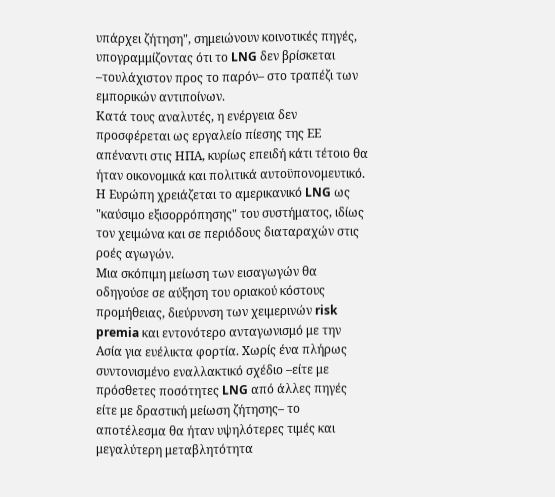υπάρχει ζήτηση", σημειώνουν κοινοτικές πηγές, υπογραμμίζοντας ότι το LNG δεν βρίσκεται –τουλάχιστον προς το παρόν– στο τραπέζι των εμπορικών αντιποίνων.
Κατά τους αναλυτές, η ενέργεια δεν προσφέρεται ως εργαλείο πίεσης της ΕΕ απέναντι στις ΗΠΑ, κυρίως επειδή κάτι τέτοιο θα ήταν οικονομικά και πολιτικά αυτοϋπονομευτικό. Η Ευρώπη χρειάζεται το αμερικανικό LNG ως "καύσιμο εξισορρόπησης" του συστήματος, ιδίως τον χειμώνα και σε περιόδους διαταραχών στις ροές αγωγών.
Μια σκόπιμη μείωση των εισαγωγών θα οδηγούσε σε αύξηση του οριακού κόστους προμήθειας, διεύρυνση των χειμερινών risk premia και εντονότερο ανταγωνισμό με την Ασία για ευέλικτα φορτία. Χωρίς ένα πλήρως συντονισμένο εναλλακτικό σχέδιο –είτε με πρόσθετες ποσότητες LNG από άλλες πηγές είτε με δραστική μείωση ζήτησης– το αποτέλεσμα θα ήταν υψηλότερες τιμές και μεγαλύτερη μεταβλητότητα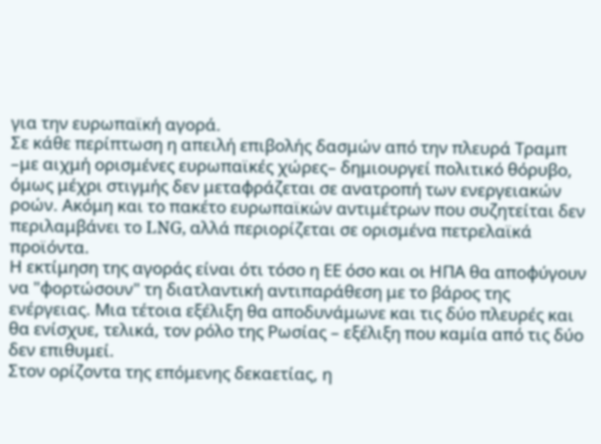για την ευρωπαϊκή αγορά.
Σε κάθε περίπτωση η απειλή επιβολής δασμών από την πλευρά Τραμπ –με αιχμή ορισμένες ευρωπαϊκές χώρες– δημιουργεί πολιτικό θόρυβο, όμως μέχρι στιγμής δεν μεταφράζεται σε ανατροπή των ενεργειακών ροών. Ακόμη και το πακέτο ευρωπαϊκών αντιμέτρων που συζητείται δεν περιλαμβάνει το LNG, αλλά περιορίζεται σε ορισμένα πετρελαϊκά προϊόντα.
Η εκτίμηση της αγοράς είναι ότι τόσο η ΕΕ όσο και οι ΗΠΑ θα αποφύγουν να "φορτώσουν" τη διατλαντική αντιπαράθεση με το βάρος της ενέργειας. Μια τέτοια εξέλιξη θα αποδυνάμωνε και τις δύο πλευρές και θα ενίσχυε, τελικά, τον ρόλο της Ρωσίας – εξέλιξη που καμία από τις δύο δεν επιθυμεί.
Στον ορίζοντα της επόμενης δεκαετίας, η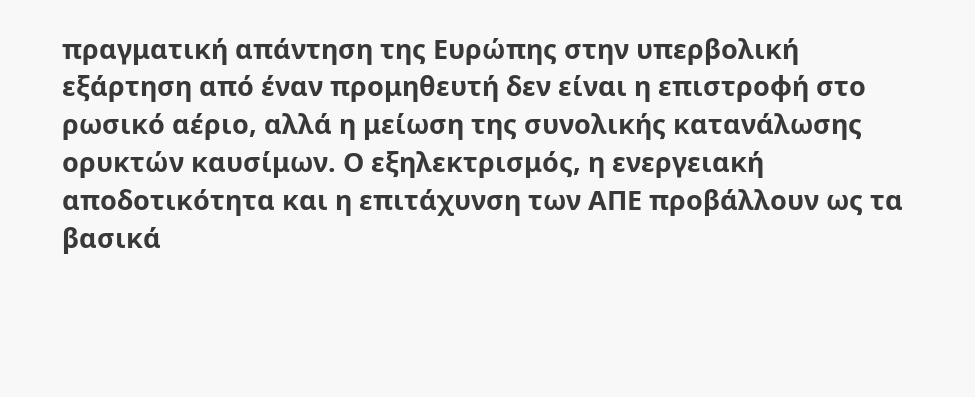πραγματική απάντηση της Ευρώπης στην υπερβολική εξάρτηση από έναν προμηθευτή δεν είναι η επιστροφή στο ρωσικό αέριο, αλλά η μείωση της συνολικής κατανάλωσης ορυκτών καυσίμων. Ο εξηλεκτρισμός, η ενεργειακή αποδοτικότητα και η επιτάχυνση των ΑΠΕ προβάλλουν ως τα βασικά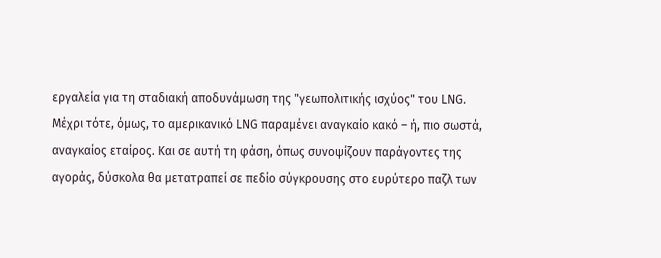εργαλεία για τη σταδιακή αποδυνάμωση της "γεωπολιτικής ισχύος" του LNG.
Μέχρι τότε, όμως, το αμερικανικό LNG παραμένει αναγκαίο κακό – ή, πιο σωστά, αναγκαίος εταίρος. Και σε αυτή τη φάση, όπως συνοψίζουν παράγοντες της αγοράς, δύσκολα θα μετατραπεί σε πεδίο σύγκρουσης στο ευρύτερο παζλ των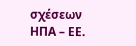σχέσεων ΗΠΑ – ΕΕ.